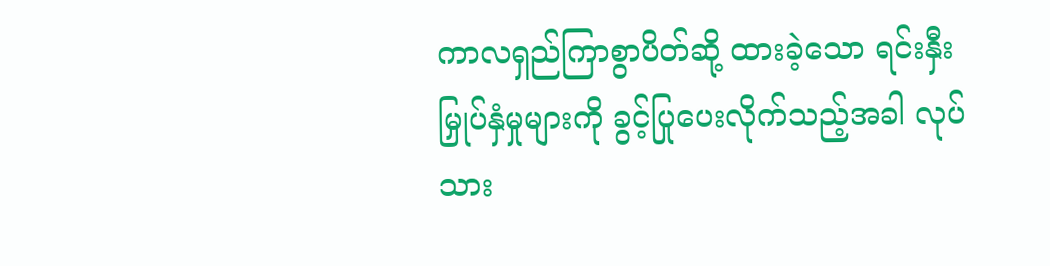ကာလရှည်ကြာစွာပိတ်ဆို့ ထားခဲ့သော ရင်းနှီးမြှုပ်နှံမှုများကို ခွင့်ပြုပေးလိုက်သည့်အခါ လုပ်သား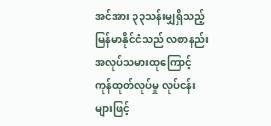အင်အား ၃၃သန်းမျှရှိသည့် မြန်မာနိုင်ငံသည် လစာနည်း အလုပ်သမားထုကြောင့် ကုန်ထုတ်လုပ်မှု လုပ်ငန်းများဖြင့်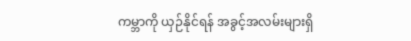ကမ္ဘာကို ယှဉ်နိုင်ရန် အခွင့်အလမ်းများရှိ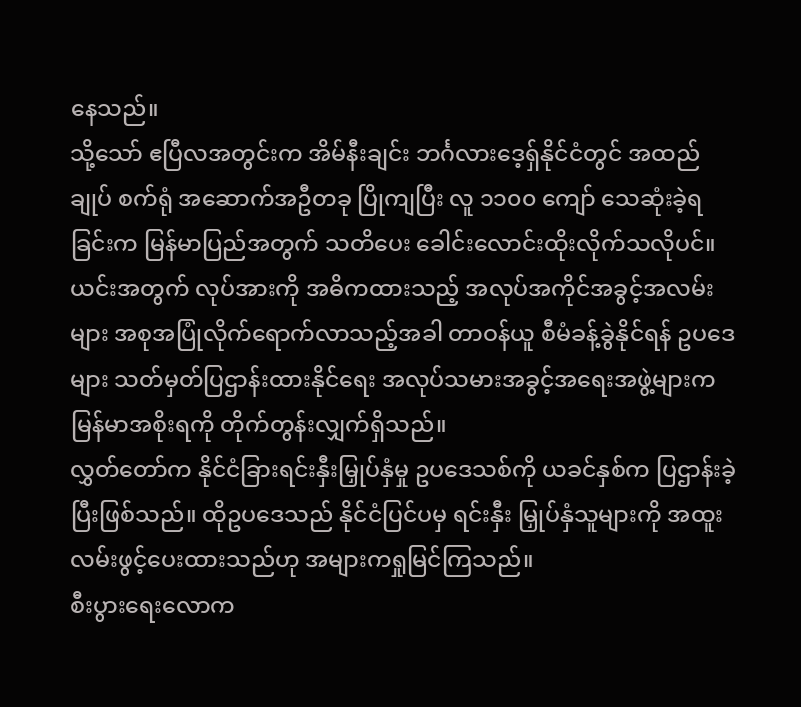နေသည်။
သို့သော် ဧပြီလအတွင်းက အိမ်နီးချင်း ဘင်္ဂလားဒေ့ရှ်နိုင်ငံတွင် အထည်ချုပ် စက်ရုံ အဆောက်အဦတခု ပြိုကျပြီး လူ ၁၁၀၀ ကျော် သေဆုံးခဲ့ရခြင်းက မြန်မာပြည်အတွက် သတိပေး ခေါင်းလောင်းထိုးလိုက်သလိုပင်။
ယင်းအတွက် လုပ်အားကို အဓိကထားသည့် အလုပ်အကိုင်အခွင့်အလမ်းများ အစုအပြုံလိုက်ရောက်လာသည့်အခါ တာဝန်ယူ စီမံခန့်ခွဲနိုင်ရန် ဥပဒေများ သတ်မှတ်ပြဌာန်းထားနိုင်ရေး အလုပ်သမားအခွင့်အရေးအဖွဲ့များက မြန်မာအစိုးရကို တိုက်တွန်းလျှက်ရှိသည်။
လွှတ်တော်က နိုင်ငံခြားရင်းနှီးမြှုပ်နှံမှု ဥပဒေသစ်ကို ယခင်နှစ်က ပြဌာန်းခဲ့ပြီးဖြစ်သည်။ ထိုဥပဒေသည် နိုင်ငံပြင်ပမှ ရင်းနှီး မြှုပ်နှံသူများကို အထူးလမ်းဖွင့်ပေးထားသည်ဟု အများကရှုမြင်ကြသည်။
စီးပွားရေးလောက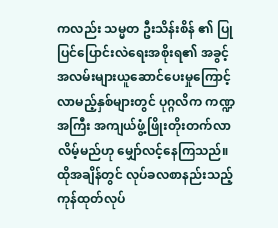ကလည်း သမ္မတ ဦးသိန်းစိန် ၏ ပြုပြင်ပြောင်းလဲရေးအစိုးရ၏ အခွင့်အလမ်းများယူဆောင်ပေးမှုကြောင့် လာမည့်နှစ်များတွင် ပုဂ္ဂလိက ကဏ္ဍအကြီး အကျယ်ဖွံ့ဖြိုးတိုးတက်လာလိမ့်မည်ဟု မျှော်လင့်နေကြသည်။
ထိုအချိန်တွင် လုပ်ခလစာနည်းသည့် ကုန်ထုတ်လုပ်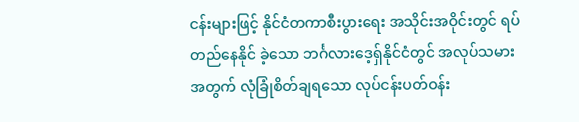ငန်းများဖြင့် နိုင်ငံတကာစီးပွားရေး အသိုင်းအဝိုင်းတွင် ရပ်တည်နေနိုင် ခဲ့သော ဘင်္ဂလားဒေ့ရ်ှနိုင်ငံတွင် အလုပ်သမားအတွက် လုံခြုံစိတ်ချရသော လုပ်ငန်းပတ်ဝန်း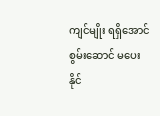ကျင်မျိုး ရရှိအောင် စွမ်းဆောင် မပေးနိုင်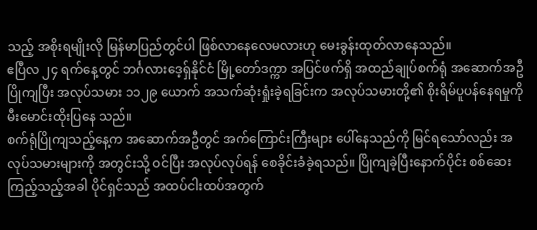သည့် အစိုးရမျိုးလို မြန်မာပြည်တွင်ပါ ဖြစ်လာနေလေမလားဟု မေးခွန်းထုတ်လာနေသည်။
ဧပြီလ ၂၄ ရက်နေ့တွင် ဘင်္ဂလားဒေ့ရှ်နိုင်ငံ မြို့တော်ဒက္ကာ အပြင်ဖက်ရှိ အထည်ချုပ်စက်ရုံ အဆောက်အဦ ပြိုကျပြီး အလုပ်သမား ၁၁၂၉ ယောက် အသက်ဆုံးရှုံးခဲ့ရခြင်းက အလုပ်သမားတို့၏ စိုးရိမ်ပူပန်နေရမှုကို မီးမောင်းထိုးပြနေ သည်။
စက်ရုံပြိုကျသည့်နေ့က အဆောက်အဦတွင် အက်ကြောင်းကြီးများ ပေါ်နေသည်ကို မြင်ရသော်လည်း အလုပ်သမားများကို အတွင်းသို့ ဝင်ပြီး အလုပ်လုပ်ရန် စေခိုင်းခံခဲ့ရသည်။ ပြိုကျခဲ့ပြီးနောက်ပိုင်း စစ်ဆေးကြည့်သည့်အခါ ပိုင်ရှင်သည် အထပ်ငါးထပ်အတွက်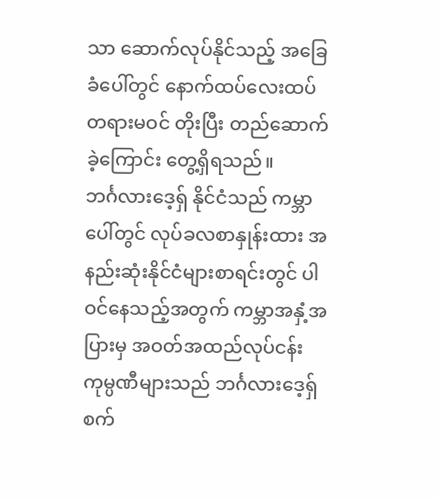သာ ဆောက်လုပ်နိုင်သည့် အခြေခံပေါ်တွင် နောက်ထပ်လေးထပ် တရားမဝင် တိုးပြီး တည်ဆောက်ခဲ့ကြောင်း တွေ့ရှိရသည်။
ဘင်္ဂလားဒေ့ရှ် နိုင်ငံသည် ကမ္ဘာပေါ်တွင် လုပ်ခလစာနှုန်းထား အနည်းဆုံးနိုင်ငံများစာရင်းတွင် ပါဝင်နေသည့်အတွက် ကမ္ဘာအနှံ့အပြားမှ အဝတ်အထည်လုပ်ငန်းကုမ္ပဏီများသည် ဘင်္ဂလားဒေ့ရှ် စက်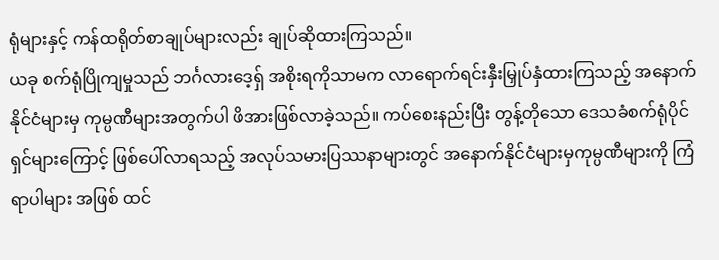ရုံများနှင့် ကန်ထရိုတ်စာချုပ်များလည်း ချုပ်ဆိုထားကြသည်။
ယခု စက်ရုံပြိုကျမှုသည် ဘင်္ဂလားဒေ့ရှ် အစိုးရကိုသာမက လာရောက်ရင်းနှီးမြှုပ်နှံထားကြသည့် အနောက်နိုင်ငံများမှ ကုမ္ပဏီများအတွက်ပါ ဖိအားဖြစ်လာခဲ့သည်။ ကပ်စေးနည်းပြီး တွန့်တိုသော ဒေသခံစက်ရုံပိုင်ရှင်များကြောင့် ဖြစ်ပေါ်လာရသည့် အလုပ်သမားပြဿနာများတွင် အနောက်နိုင်ငံများမှကုမ္ပဏီများကို ကြံရာပါများ အဖြစ် ထင်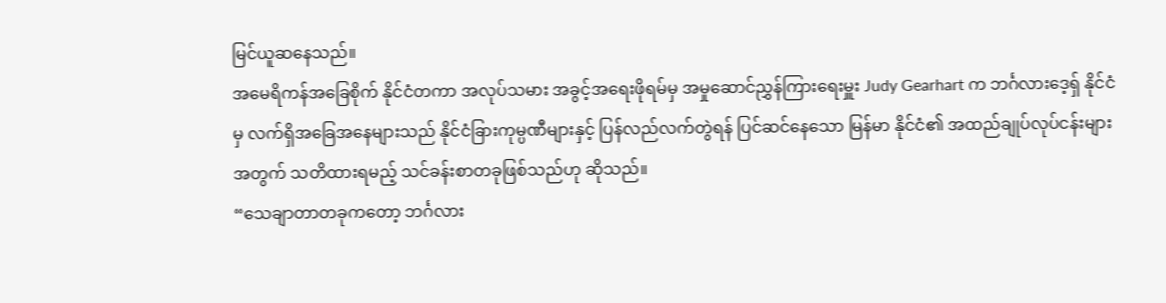မြင်ယူဆနေသည်။
အမေရိကန်အခြေစိုက် နိုင်ငံတကာ အလုပ်သမား အခွင့်အရေးဖိုရမ်မှ အမှုဆောင်ညွှန်ကြားရေးမှူး Judy Gearhart က ဘင်္ဂလားဒေ့ရှ် နိုင်ငံမှ လက်ရှိအခြေအနေများသည် နိုင်ငံခြားကုမ္ပဏီများနှင့် ပြန်လည်လက်တွဲရန် ပြင်ဆင်နေသော မြန်မာ နိုင်ငံ၏ အထည်ချုပ်လုပ်ငန်းများအတွက် သတိထားရမည့် သင်ခန်းစာတခုဖြစ်သည်ဟု ဆိုသည်။
“သေချာတာတခုကတော့ ဘင်္ဂလား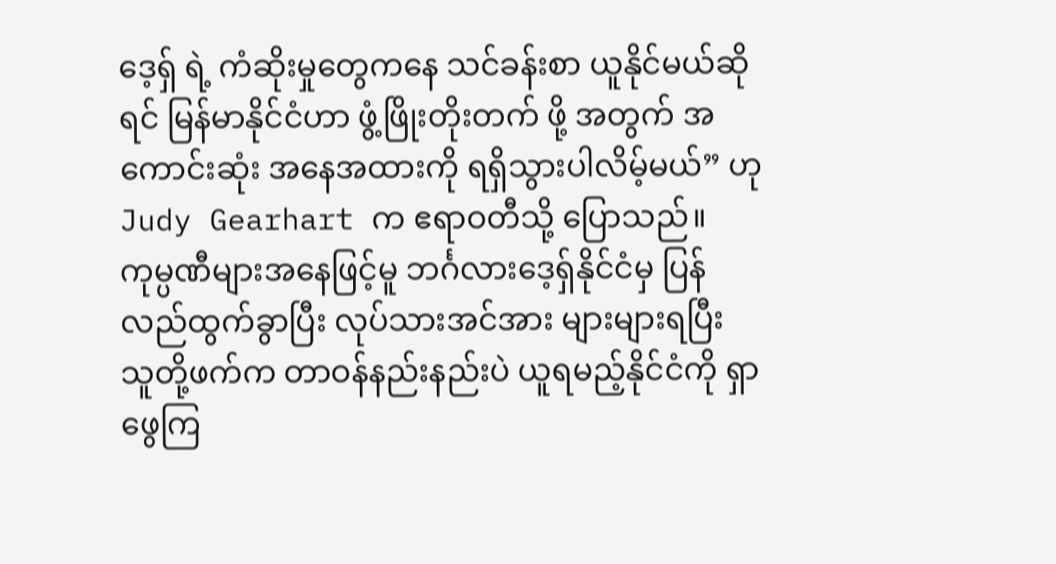ဒေ့ရှ် ရဲ့ ကံဆိုးမှုတွေကနေ သင်ခန်းစာ ယူနိုင်မယ်ဆိုရင် မြန်မာနိုင်ငံဟာ ဖွံ့ဖြိုးတိုးတက် ဖို့ အတွက် အကောင်းဆုံး အနေအထားကို ရရှိသွားပါလိမ့်မယ်” ဟု Judy Gearhart က ဧရာဝတီသို့ ပြောသည်။ ကုမ္ပဏီများအနေဖြင့်မူ ဘင်္ဂလားဒေ့ရှ်နိုင်ငံမှ ပြန်လည်ထွက်ခွာပြီး လုပ်သားအင်အား များများရပြီး သူတို့ဖက်က တာဝန်နည်းနည်းပဲ ယူရမည့်နိုင်ငံကို ရှာဖွေကြ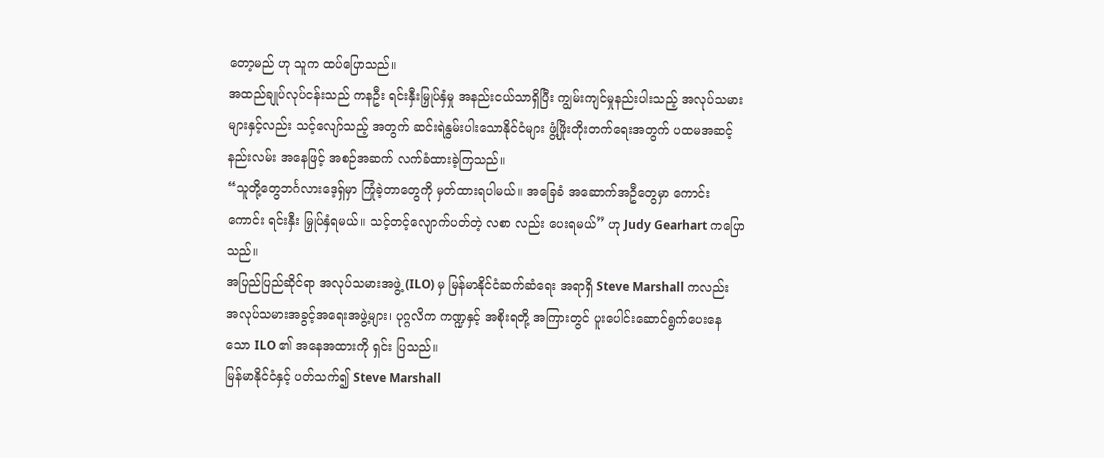တော့မည် ဟု သူက ထပ်ပြောသည်။
အထည်ချုပ်လုပ်ငန်းသည် ကနဦး ရင်းနှီးမြှုပ်နှံမှု အနည်းငယ်သာရှိပြီး ကျွမ်းကျင်မှုနည်းပါးသည့် အလုပ်သမားများနှင့်လည်း သင့်လျော်သည့် အတွက် ဆင်းရဲနွမ်းပါးသောနိုင်ငံများ ဖွံ့ဖြိုးတိုးတက်ရေးအတွက် ပထမအဆင့်နည်းလမ်း အနေဖြင့် အစဉ်အဆက် လက်ခံထားခဲ့ကြသည်။
“သူတို့တွေဘင်္ဂလားဒေ့ရှ်မှာ ကြုံခဲ့တာတွေကို မှတ်ထားရပါမယ်။ အခြေခံ အဆောက်အဦတွေမှာ ကောင်းကောင်း ရင်းနှီး မြှုပ်နှံရမယ်။ သင့်တင့်လျောက်ပတ်တဲ့ လစာ လည်း ပေးရမယ်” ဟု Judy Gearhart ကပြောသည်။
အပြည်ပြည်ဆိုင်ရာ အလုပ်သမားအဖွဲ့ (ILO) မှ မြန်မာနိုင်ငံဆက်ဆံရေး အရာရှိ Steve Marshall ကလည်း အလုပ်သမားအခွင့်အရေးအဖွဲ့များ၊ ပုဂ္ဂလိက ကဏ္ဍနှင့် အစိုးရတို့ အကြားတွင် ပူးပေါင်းဆောင်ရွက်ပေးနေသော ILO ၏ အနေအထားကို ရှင်း ပြသည်။
မြန်မာနိုင်ငံနှင့် ပတ်သက်၍ Steve Marshall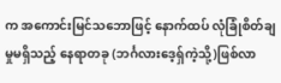က အကောင်းမြင်သဘောဖြင့် နောက်ထပ် လုံခြုံစိတ်ချမှုမရှိသည့် နေရာတခု (ဘင်္ဂလားဒေ့ရှ်ကဲ့သို့)ဖြစ်လာ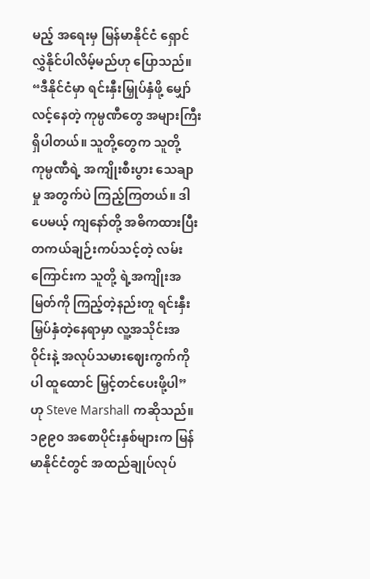မည့် အရေးမှ မြန်မာနိုင်ငံ ရှောင်လွှဲနိုင်ပါလိမ့်မည်ဟု ပြောသည်။
“ဒီနိုင်ငံမှာ ရင်းနှီးမြှုပ်နှံဖို့ မျှော်လင့်နေတဲ့ ကုမ္ပဏီတွေ အများကြီးရှိပါတယ်။ သူတို့တွေက သူတို့ကုမ္ပဏီရဲ့ အကျိုးစီးပွား သေချာမှု အတွက်ပဲ ကြည့်ကြတယ်။ ဒါပေမယ့် ကျနော်တို့ အဓိကထားပြီး တကယ်ချဉ်းကပ်သင့်တဲ့ လမ်းကြောင်းက သူတို့ ရဲ့အကျိုးအမြတ်ကို ကြည့်တဲ့နည်းတူ ရင်းနှီးမြှပ်နှံတဲ့နေရာမှာ လူ့အသိုင်းအဝိုင်းနဲ့ အလုပ်သမားဈေးကွက်ကိုပါ ထူထောင် မြှင့်တင်ပေးဖို့ပါ” ဟု Steve Marshall ကဆိုသည်။
၁၉၉၀ အစောပိုင်းနှစ်များက မြန်မာနိုင်ငံတွင် အထည်ချုပ်လုပ်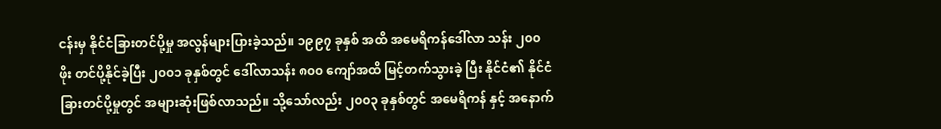ငန်းမှ နိုင်ငံခြားတင်ပို့မှု အလွန်များပြားခဲ့သည်။ ၁၉၉၇ ခုနှစ် အထိ အမေရိကန်ဒေါ်လာ သန်း ၂၀၀ ဖိုး တင်ပို့နိုင်ခဲ့ပြီး ၂၀၀၁ ခုနှစ်တွင် ဒေါ်လာသန်း ၈၀၀ ကျော်အထိ မြင့်တက်သွားခဲ့ ပြီး နိုင်ငံ၏ နိုင်ငံခြားတင်ပို့မှုတွင် အများဆုံးဖြစ်လာသည်။ သို့သော်လည်း ၂၀၀၃ ခုနှစ်တွင် အမေရိကန် နှင့် အနောက်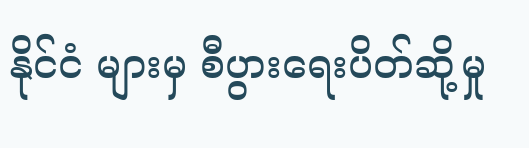နိုင်ငံ များမှ စီပွားရေးပိတ်ဆို့မှု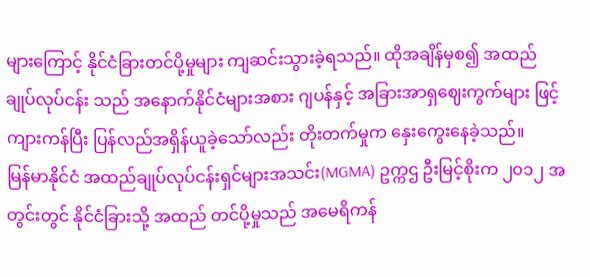များကြောင့် နိုင်ငံခြားတင်ပို့မှုများ ကျဆင်းသွားခဲ့ရသည်။ ထိုအချိန်မှစ၍ အထည်ချုပ်လုပ်ငန်း သည် အနောက်နိုင်ငံများအစား ဂျပန်နှင့် အခြားအာရှဈေးကွက်များ ဖြင့် ကျားကန်ပြီး ပြန်လည်အရှိန်ယူခဲ့သော်လည်း တိုးတက်မှုက နှေးကွေးနေခဲ့သည်။
မြန်မာနိုင်ငံ အထည်ချုပ်လုပ်ငန်းရှင်များအသင်း(MGMA) ဥက္ကဌ ဦးမြင့်စိုးက ၂၀၁၂ အတွင်းတွင် နိုင်ငံခြားသို့ အထည် တင်ပို့မှုသည် အမေရိကန်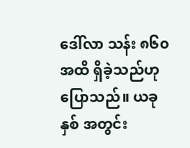ဒေါ်လာ သန်း ၈၆၀ အထိ ရှိခဲ့သည်ဟုပြောသည်။ ယခုနှစ် အတွင်း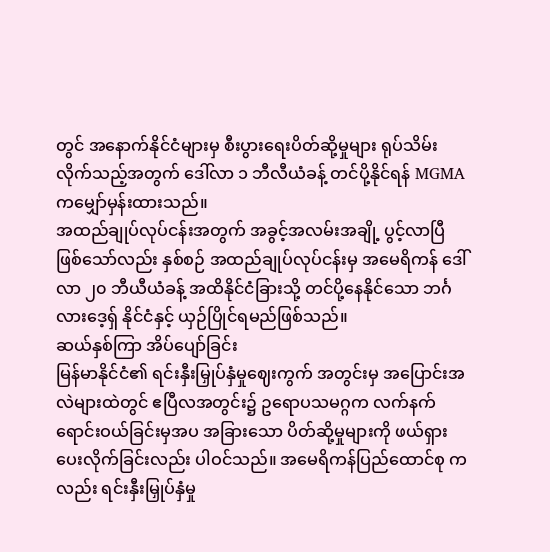တွင် အနောက်နိုင်ငံများမှ စီးပွားရေးပိတ်ဆို့မှုများ ရုပ်သိမ်းလိုက်သည့်အတွက် ဒေါ်လာ ၁ ဘီလီယံခန့် တင်ပို့နိုင်ရန် MGMA ကမျှော်မှန်းထားသည်။
အထည်ချုပ်လုပ်ငန်းအတွက် အခွင့်အလမ်းအချို့ ပွင့်လာပြီဖြစ်သော်လည်း နှစ်စဉ် အထည်ချုပ်လုပ်ငန်းမှ အမေရိကန် ဒေါ်လာ ၂၀ ဘီယီယံခန့် အထိနိုင်ငံခြားသို့ တင်ပို့နေနိုင်သော ဘင်္ဂလားဒေ့ရှ် နိုင်ငံနှင့် ယှဉ်ပြိုင်ရမည်ဖြစ်သည်။
ဆယ်နှစ်ကြာ အိပ်ပျော်ခြင်း
မြန်မာနိုင်ငံ၏ ရင်းနှီးမြှုပ်နှံမှုဈေးကွက် အတွင်းမှ အပြောင်းအလဲများထဲတွင် ဧပြီလအတွင်း၌ ဥရောပသမဂ္ဂက လက်နက် ရောင်းဝယ်ခြင်းမှအပ အခြားသော ပိတ်ဆို့မှုများကို ဖယ်ရှားပေးလိုက်ခြင်းလည်း ပါဝင်သည်။ အမေရိကန်ပြည်ထောင်စု ကလည်း ရင်းနှီးမြှုပ်နှံမှု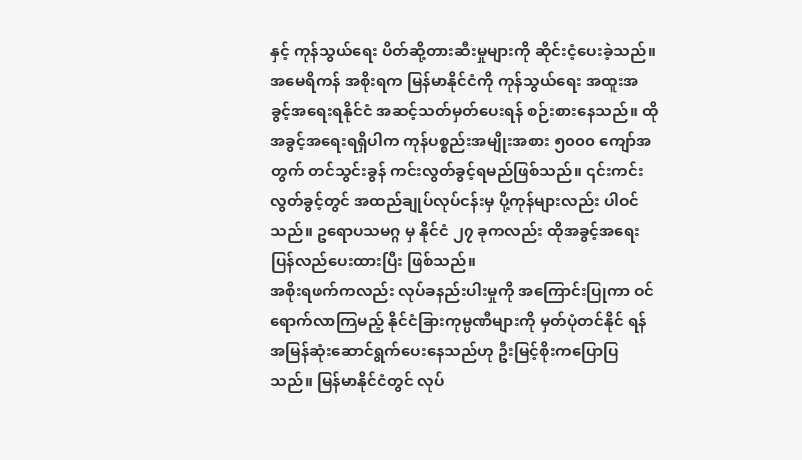နှင့် ကုန်သွယ်ရေး ပိတ်ဆို့တားဆီးမှုများကို ဆိုင်းငံ့ပေးခဲ့သည်။
အမေရိကန် အစိုးရက မြန်မာနိုင်ငံကို ကုန်သွယ်ရေး အထူးအခွင့်အရေးရနိုင်ငံ အဆင့်သတ်မှတ်ပေးရန် စဉ်းစားနေသည်။ ထိုအခွင့်အရေးရရှိပါက ကုန်ပစ္စည်းအမျိုးအစား ၅၀၀၀ ကျော်အတွက် တင်သွင်းခွန် ကင်းလွတ်ခွင့်ရမည်ဖြစ်သည်။ ၎င်းကင်းလွတ်ခွင့်တွင် အထည်ချုပ်လုပ်ငန်းမှ ပို့ကုန်များလည်း ပါဝင်သည်။ ဥရောပသမဂ္ဂ မှ နိုင်ငံ ၂၇ ခုကလည်း ထိုအခွင့်အရေး ပြန်လည်ပေးထားပြီး ဖြစ်သည်။
အစိုးရဖက်ကလည်း လုပ်ခနည်းပါးမှုကို အကြောင်းပြုကာ ဝင်ရောက်လာကြမည့် နိုင်ငံခြားကုမ္ပဏီများကို မှတ်ပုံတင်နိုင် ရန် အမြန်ဆုံးဆောင်ရွက်ပေးနေသည်ဟု ဦးမြင့်စိုးကပြောပြသည်။ မြန်မာနိုင်ငံတွင် လုပ်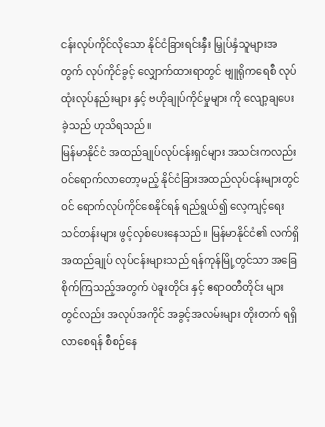ငန်းလုပ်ကိုင်လိုသော နိုင်ငံခြားရင်းနှီး မြှုပ်နှံသူများအတွက် လုပ်ကိုင်ခွင့် လျှောက်ထားရာတွင် ဗျူရိုကရေစီ လုပ်ထုံးလုပ်နည်းများ နှင့် ဗဟိုချုပ်ကိုင်မှုများ ကို လျော့ချပေးခဲ့သည် ဟုသိရသည်။
မြန်မာနိုင်ငံ အထည်ချုပ်လုပ်ငန်းရှင်များ အသင်းကလည်း ဝင်ရောက်လာတော့မည့် နိုင်ငံခြားအထည်လုပ်ငန်းများတွင် ဝင် ရောက်လုပ်ကိုင်စေနိုင်ရန် ရည်ရွယ်၍ လေ့ကျင့်ရေးသင်တန်းများ ဖွင့်လှစ်ပေးနေသည်။ မြန်မာနိုင်ငံ၏ လက်ရှိအထည်ချုပ် လုပ်ငန်းများသည် ရန်ကုန်မြို့တွင်သာ အခြေစိုက်ကြသည့်အတွက် ပဲခူးတိုင်း နှင့် ဧရာဝတီတိုင်း များတွင်လည်း အလုပ်အကိုင် အခွင့်အလမ်းများ တိုးတက် ရရှိလာစေရန် စီစဉ်နေ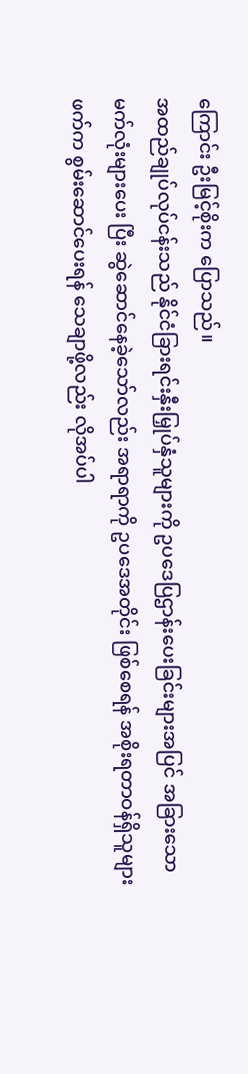ကြောင်း ဦးမြင့်စိုးက ပြောသည်။
အထည်ချုပ်လုပ်ငန်းသည် နိုင်ငံခြားရင်းနှီးမြှုပ်နှံသူများကို ဥပဒေပြဌာန်းပေးခြင်းများအပြင် အခြားသော မက်လုံးများပေး ပြီး ဆွဲဆောင်နေခဲ့သော်လည်း အရာရာကို ဥပဒေအတိုင်း ဖြစ်စေရန် အစိုးရတာဝန်ရှိသူများဖက်က စွမ်းဆောင်ပေးရန် သေချာဖို့လည်း လိုအပ်ပါ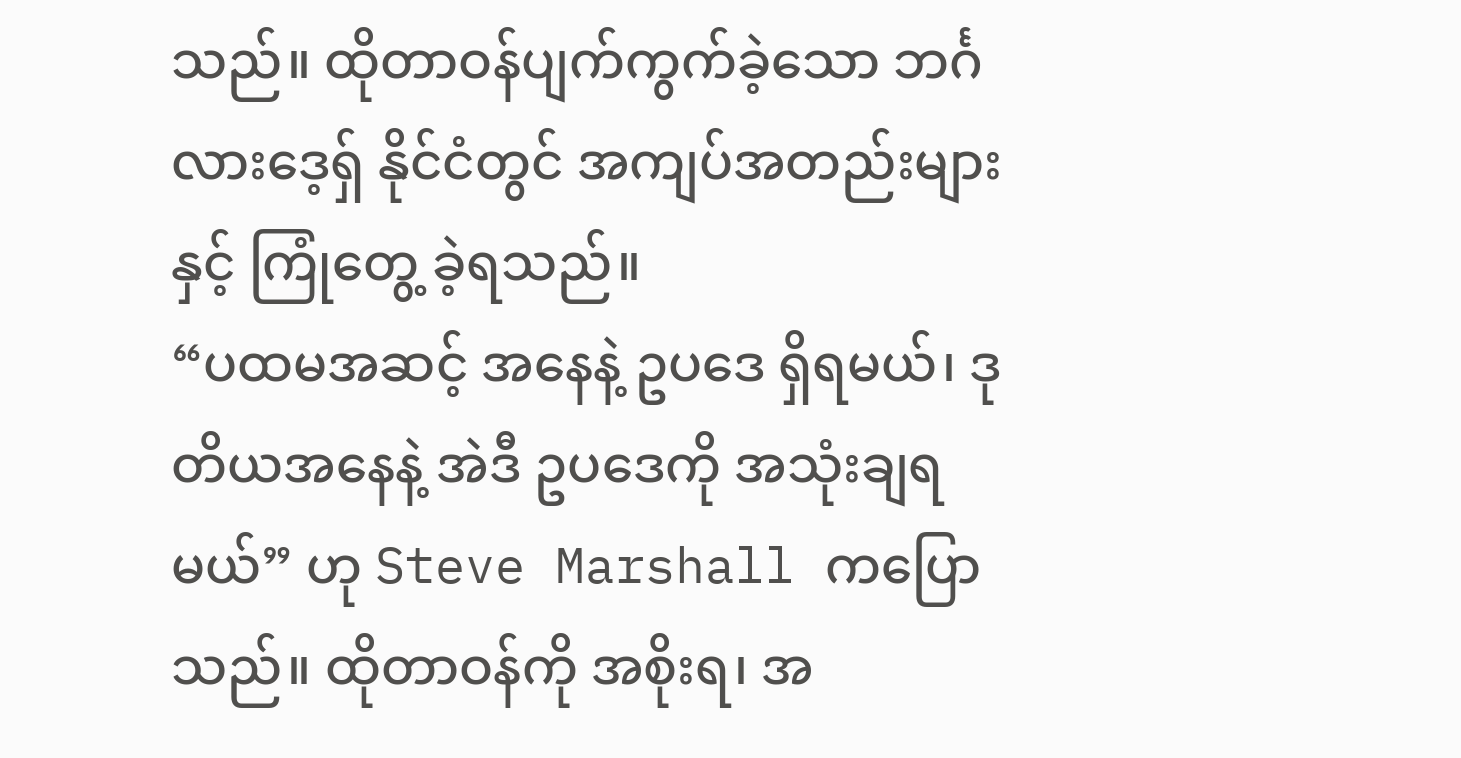သည်။ ထိုတာဝန်ပျက်ကွက်ခဲ့သော ဘင်္ဂလားဒေ့ရှ် နိုင်ငံတွင် အကျပ်အတည်းများနှင့် ကြုံတွေ့ ခဲ့ရသည်။
“ပထမအဆင့် အနေနဲ့ ဥပဒေ ရှိရမယ်၊ ဒုတိယအနေနဲ့ အဲဒီ ဥပဒေကို အသုံးချရမယ်” ဟု Steve Marshall ကပြောသည်။ ထိုတာဝန်ကို အစိုးရ၊ အ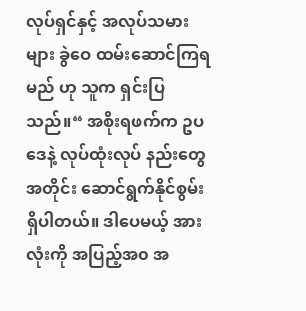လုပ်ရှင်နှင့် အလုပ်သမားများ ခွဲဝေ ထမ်းဆောင်ကြရမည် ဟု သူက ရှင်းပြသည်။“ အစိုးရဖက်က ဥပဒေနဲ့ လုပ်ထုံးလုပ် နည်းတွေအတိုင်း ဆောင်ရွက်နိုင်စွမ်းရှိပါတယ်။ ဒါပေမယ့် အားလုံးကို အပြည့်အ၀ အ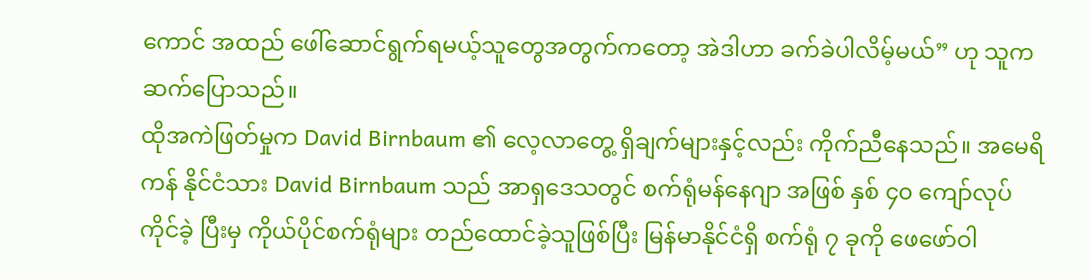ကောင် အထည် ဖေါ်ဆောင်ရွက်ရမယ့်သူတွေအတွက်ကတော့ အဲဒါဟာ ခက်ခဲပါလိမ့်မယ်” ဟု သူကဆက်ပြောသည်။
ထိုအကဲဖြတ်မှုက David Birnbaum ၏ လေ့လာတွေ့ ရှိချက်များနှင့်လည်း ကိုက်ညီနေသည်။ အမေရိကန် နိုင်ငံသား David Birnbaum သည် အာရှဒေသတွင် စက်ရုံမန်နေဂျာ အဖြစ် နှစ် ၄၀ ကျော်လုပ်ကိုင်ခဲ့ ပြီးမှ ကိုယ်ပိုင်စက်ရုံများ တည်ထောင်ခဲ့သူဖြစ်ပြီး မြန်မာနိုင်ငံရှိ စက်ရုံ ၇ ခုကို ဖေဖော်ဝါ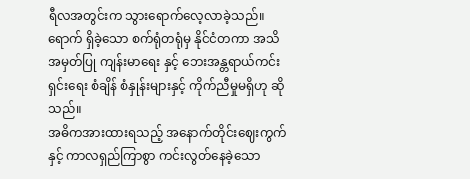ရီလအတွင်းက သွားရောက်လေ့လာခဲ့သည်။ ရောက် ရှိခဲ့သော စက်ရုံတရုံမှ နိုင်ငံတကာ အသိအမှတ်ပြု ကျန်းမာရေး နှင့် ဘေးအန္တရာယ်ကင်းရှင်းရေး စံချိန် စံနှုန်းများနှင့် ကိုက်ညီမှုမရှိဟု ဆိုသည်။
အဓိကအားထားရသည့် အနောက်တိုင်းဈေးကွက်နှင့် ကာလရှည်ကြာစွာ ကင်းလွတ်နေခဲ့သော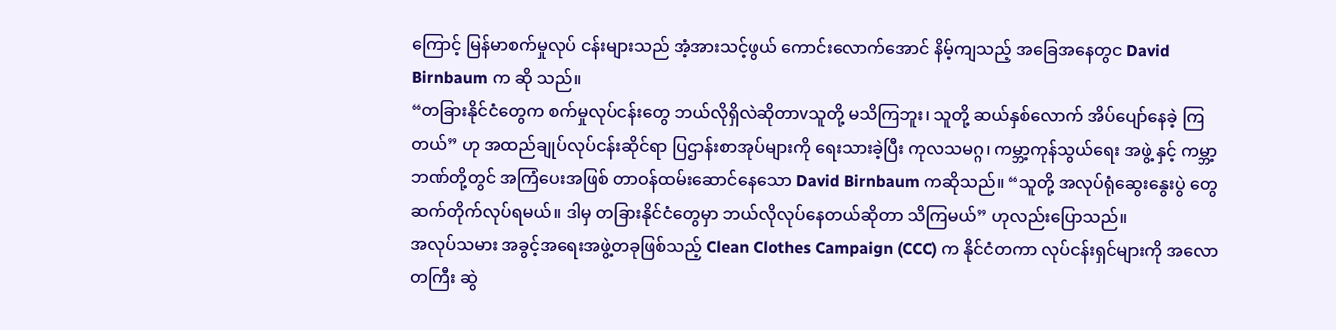ကြောင့် မြန်မာစက်မှုလုပ် ငန်းများသည် အံ့အားသင့်ဖွယ် ကောင်းလောက်အောင် နိမ့်ကျသည့် အခြေအနေတွင David Birnbaum က ဆို သည်။
“တခြားနိုင်ငံတွေက စက်မှုလုပ်ငန်းတွေ ဘယ်လိုရှိလဲဆိုတာvသူတို့ မသိကြဘူး၊ သူတို့ ဆယ်နှစ်လောက် အိပ်ပျော်နေခဲ့ ကြတယ်” ဟု အထည်ချုပ်လုပ်ငန်းဆိုင်ရာ ပြဌာန်းစာအုပ်များကို ရေးသားခဲ့ပြီး ကုလသမဂ္ဂ၊ ကမ္ဘာ့ကုန်သွယ်ရေး အဖွဲ့ နှင့် ကမ္ဘာ့ဘဏ်တို့တွင် အကြံပေးအဖြစ် တာဝန်ထမ်းဆောင်နေသော David Birnbaum ကဆိုသည်။ “သူတို့ အလုပ်ရုံဆွေးနွေးပွဲ တွေ ဆက်တိုက်လုပ်ရမယ်။ ဒါမှ တခြားနိုင်ငံတွေမှာ ဘယ်လိုလုပ်နေတယ်ဆိုတာ သိကြမယ်” ဟုလည်းပြောသည်။
အလုပ်သမား အခွင့်အရေးအဖွဲ့တခုဖြစ်သည့် Clean Clothes Campaign (CCC) က နိုင်ငံတကာ လုပ်ငန်းရှင်များကို အလောတကြီး ဆွဲ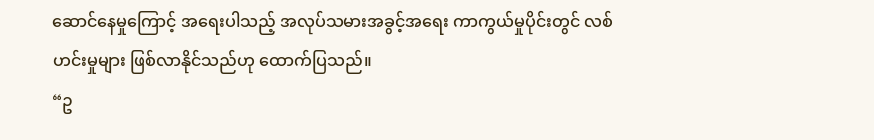ဆောင်နေမှုကြောင့် အရေးပါသည့် အလုပ်သမားအခွင့်အရေး ကာကွယ်မှုပိုင်းတွင် လစ်ဟင်းမှုများ ဖြစ်လာနိုင်သည်ဟု ထောက်ပြသည်။
“ဥ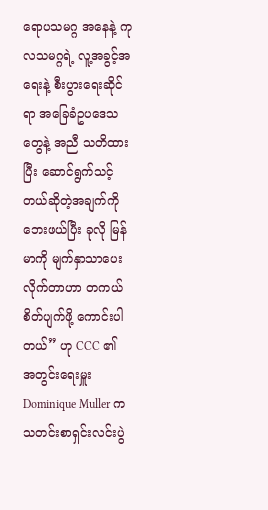ရောပသမဂ္ဂ အနေနဲ့ ကုလသမဂ္ဂရဲ့ လူ့အခွင့်အရေးနဲ့ စီးပွားရေးဆိုင်ရာ အခြေခံဥပဒေသတွေနဲ့ အညီ သတိထားပြီး ဆောင်ရွက်သင့်တယ်ဆိုတဲ့အချက်ကို ဘေးဖယ်ပြီး ခုလို မြန်မာကို မျက်နှာသာပေးလိုက်တာဟာ တကယ်စိတ်ပျက်ဖို့ ကောင်းပါတယ်” ဟု CCC ၏ အတွင်းရေးမှူး Dominique Muller က သတင်းစာရှင်းလင်းပွဲ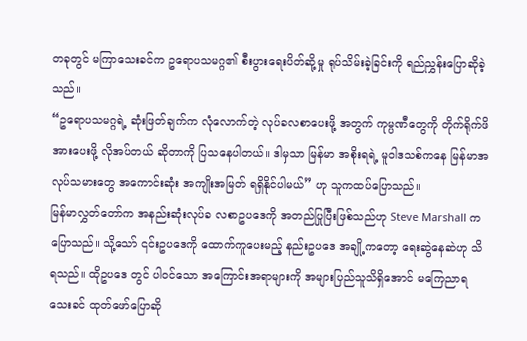တခုတွင် မကြာသေးခင်က ဥရောပသမဂ္ဂ၏ စီးပွားရေးပိတ်ဆို့မှု ရုပ်သိမ်းခဲ့ခြင်းကို ရည်ညွှန်းပြောဆိုခဲ့သည်။
“ဥရောပသမဂ္ဂရဲ့ ဆုံးဖြတ်ချက်က လုံလောက်တဲ့ လုပ်ခလစာပေးဖို့ အတွက် ကုမ္ပဏီတွေကို တိုက်ရိုက်ဖိအားပေးဖို့ လိုအပ်တယ် ဆိုတာကို ပြသနေပါတယ်။ ဒါမှသာ မြန်မာ အစိုးရရဲ့ မူဝါဒသစ်ကနေ မြန်မာအလုပ်သမားတွေ အကောင်းဆုံး အကျိုးအမြတ် ရရှိနိုင်ပါမယ်” ဟု သူကထပ်ပြောသည်။
မြန်မာလွှတ်တော်က အနည်းဆုံးလုပ်ခ လစာဥပဒေကို အတည်ပြုပြီးဖြစ်သည်ဟု Steve Marshall က ပြောသည်။ သို့သော် ၎င်းဥပဒေကို ထောက်ကူပေးမည့် နည်းဥပဒေ အချို့ကတော့ ရေးဆွဲနေဆဲဟု သိရသည်။ ထိုဥပဒေ တွင် ပါဝင်သော အကြောင်းအရာများကို အများပြည်သူသိရှိအောင် မကြေညာရသေးခင် ထုတ်ဖော်ပြောဆို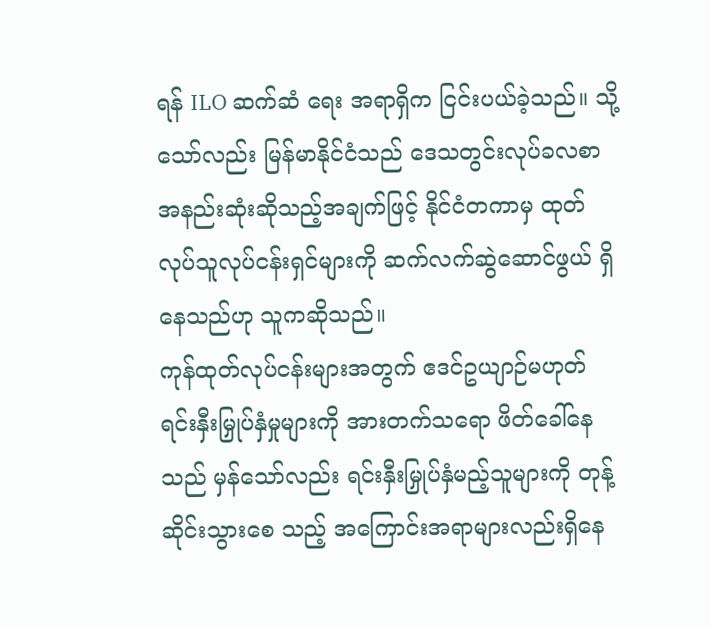ရန် ILO ဆက်ဆံ ရေး အရာရှိက ငြင်းပယ်ခဲ့သည်။ သို့သော်လည်း မြန်မာနိုင်ငံသည် ဒေသတွင်းလုပ်ခလစာ အနည်းဆုံးဆိုသည့်အချက်ဖြင့် နိုင်ငံတကာမှ ထုတ်လုပ်သူလုပ်ငန်းရှင်များကို ဆက်လက်ဆွဲဆောင်ဖွယ် ရှိနေသည်ဟု သူကဆိုသည်။
ကုန်ထုတ်လုပ်ငန်းများအတွက် ဧဒင်ဥယျာဉ်မဟုတ်
ရင်းနှီးမြှုပ်နှံမှုများကို အားတက်သရော ဖိတ်ခေါ်နေသည် မှန်သော်လည်း ရင်းနှီးမြှုပ်နှံမည့်သူများကို တုန့်ဆိုင်းသွားစေ သည့် အကြောင်းအရာများလည်းရှိနေ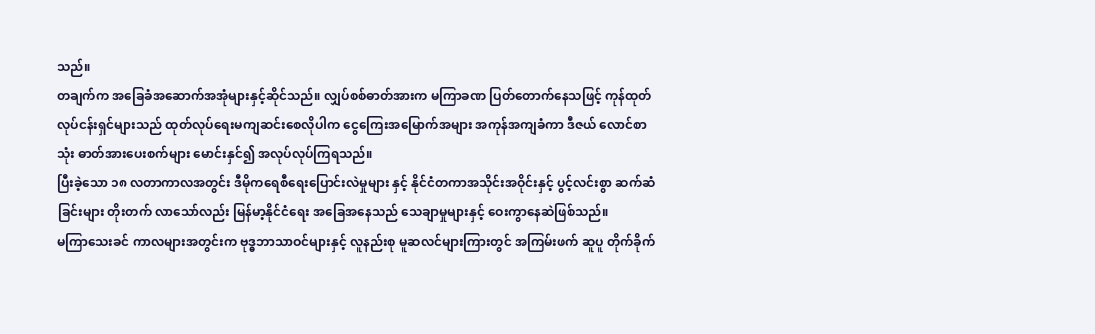သည်။
တချက်က အခြေခံအဆောက်အအုံများနှင့်ဆိုင်သည်။ လျှပ်စစ်ဓာတ်အားက မကြာခဏ ပြတ်တောက်နေသဖြင့် ကုန်ထုတ် လုပ်ငန်းရှင်များသည် ထုတ်လုပ်ရေးမကျဆင်းစေလိုပါက ငွေကြေးအမြောက်အများ အကုန်အကျခံကာ ဒီဇယ် လောင်စာသုံး ဓာတ်အားပေးစက်များ မောင်းနှင်၍ အလုပ်လုပ်ကြရသည်။
ပြီးခဲ့သော ၁၈ လတာကာလအတွင်း ဒီမိုကရေစီရေးပြောင်းလဲမှုများ နှင့် နိုင်ငံတကာအသိုင်းအဝိုင်းနှင့် ပွင့်လင်းစွာ ဆက်ဆံခြင်းများ တိုးတက် လာသော်လည်း မြန်မာ့နိုင်ငံရေး အခြေအနေသည် သေချာမှုများနှင့် ဝေးကွာနေဆဲဖြစ်သည်။
မကြာသေးခင် ကာလများအတွင်းက ဗုဒ္ဓဘာသာဝင်များနှင့် လူနည်းစု မူဆလင်များကြားတွင် အကြမ်းဖက် ဆူပူ တိုက်ခိုက်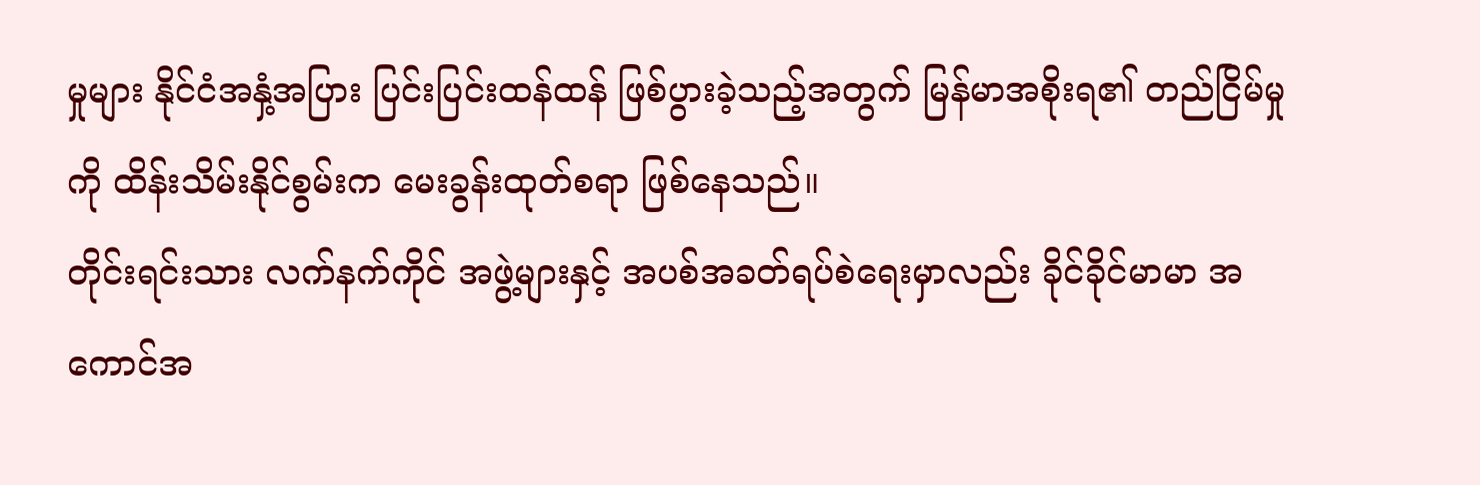မှုများ နိုင်ငံအနှံ့အပြား ပြင်းပြင်းထန်ထန် ဖြစ်ပွားခဲ့သည့်အတွက် မြန်မာအစိုးရ၏ တည်ငြိမ်မှုကို ထိန်းသိမ်းနိုင်စွမ်းက မေးခွန်းထုတ်စရာ ဖြစ်နေသည်။
တိုင်းရင်းသား လက်နက်ကိုင် အဖွဲ့များနှင့် အပစ်အခတ်ရပ်စဲရေးမှာလည်း ခိုင်ခိုင်မာမာ အကောင်အ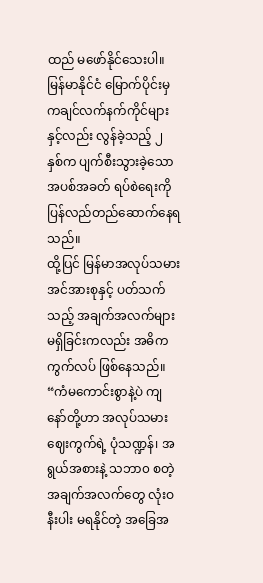ထည် မဖော်နိုင်သေးပါ။ မြန်မာနိုင်ငံ မြောက်ပိုင်းမှ ကချင်လက်နက်ကိုင်များနှင့်လည်း လွန်ခဲ့သည့် ၂ နှစ်က ပျက်စီးသွားခဲ့သော အပစ်အခတ် ရပ်စဲရေးကို ပြန်လည်တည်ဆောက်နေရသည်။
ထို့ပြင် မြန်မာအလုပ်သမား အင်အားစုနှင့် ပတ်သက်သည့် အချက်အလက်များ မရှိခြင်းကလည်း အဓိက ကွက်လပ် ဖြစ်နေသည်။
“ကံမကောင်းစွာနဲ့ပဲ ကျနော်တို့ဟာ အလုပ်သမားဈေးကွက်ရဲ့ ပုံသဏ္ဍန်၊ အရွယ်အစားနဲ့ သဘာ၀ စတဲ့ အချက်အလက်တွေ လုံးဝနီးပါး မရနိုင်တဲ့ အခြေအ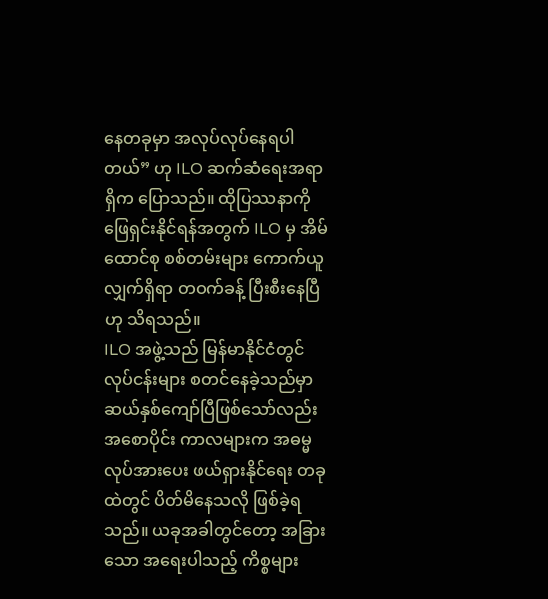နေတခုမှာ အလုပ်လုပ်နေရပါတယ်” ဟု ILO ဆက်ဆံရေးအရာရှိက ပြောသည်။ ထိုပြဿနာကို ဖြေရှင်းနိုင်ရန်အတွက် ILO မှ အိမ်ထောင်စု စစ်တမ်းများ ကောက်ယူလျှက်ရှိရာ တဝက်ခန့် ပြီးစီးနေပြီဟု သိရသည်။
ILO အဖွဲ့သည် မြန်မာနိုင်ငံတွင် လုပ်ငန်းများ စတင်နေခဲ့သည်မှာ ဆယ်နှစ်ကျော်ပြီဖြစ်သော်လည်း အစောပိုင်း ကာလများက အဓမ္မလုပ်အားပေး ဖယ်ရှားနိုင်ရေး တခုထဲတွင် ပိတ်မိနေသလို ဖြစ်ခဲ့ရသည်။ ယခုအခါတွင်တော့ အခြားသော အရေးပါသည့် ကိစ္စများ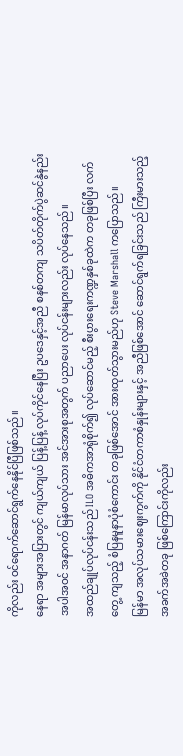ကိုလည်း ဝင်ရောက်ဆောင်ရွက်နေနိုင်ပြီဖြစ်သည်။
နေရာ အများအပြားတွင် ကျယ်ကျယ် ပြန့်ပြန့် လုပ်ကိုင်နေပြီး ဥပဒေနှင့်အညီ စနစ်တကျ သပိတ်တိုက်ပွဲဆင်နွဲနည်း အပါအဝင် အနာဂတ် မြန်မာလုပ်သား အင်အားစုအတွက် ပညာပေး လုပ်ငန်းများလည်း လုပ်နေသည်။
အထည်ချုပ်လုပ်ငန်းသည် ILO အဓိကအာရုံစိုက်၍ လုပ်ဆောင်မည့် စီးပွားရေးကဏ္ဍနှစ်ခုထဲက တခုဖြစ်ပြီး လက်တွေ့ ကျသည့် စံပြနမူနာပုံစံကောင်း တခုဖြစ်အောင် အားထုတ်သွားမည်ဟု Steve Marshall ကပြောသည်။
မြန်မာ အလုပ်သမားဈေးကွက်ကို နိုင်ငံတကာစံနှုန်းများနှင့် အညီဖြစ်အောင် ဆောင်ရွက်ရခြင်းသည် ကြီးမားသည့် အခက်အခဲတခု ဖြစ်ကြောင်းကိုလည်း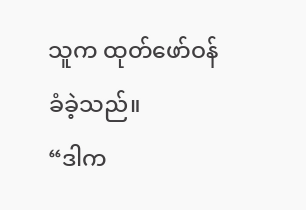သူက ထုတ်ဖော်ဝန်ခံခဲ့သည်။
“ဒါက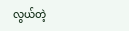လွယ်တဲ့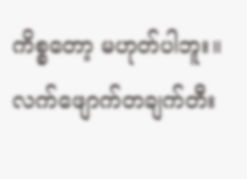ကိစ္စတော့ မဟုတ်ပါဘူး။ လက်ဖျောက်တချက်တီး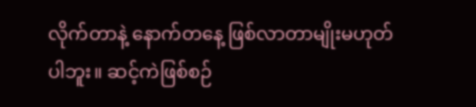လိုက်တာနဲ့ နောက်တနေ့ ဖြစ်လာတာမျိုးမဟုတ်ပါဘူး။ ဆင့်ကဲဖြစ်စဉ်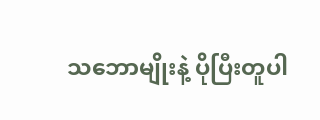သဘောမျိုးနဲ့ ပိုပြီးတူပါ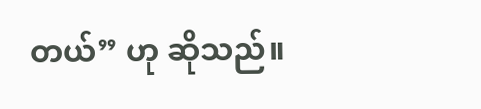တယ်” ဟု ဆိုသည်။